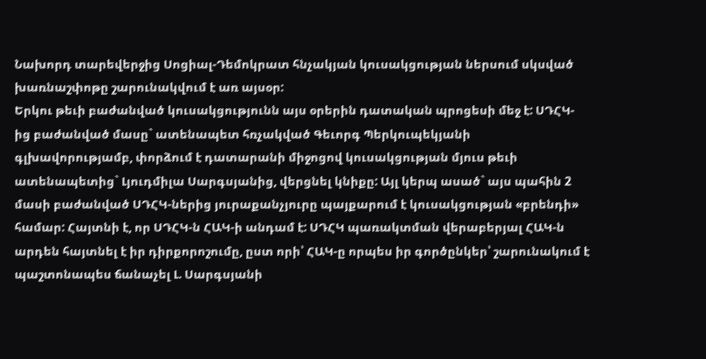Նախորդ տարեվերջից Սոցիալ-Դեմոկրատ հնչակյան կուսակցության ներսում սկսված խառնաշփոթը շարունակվում է առ այսօր:
Երկու թեւի բաժանված կուսակցությունն այս օրերին դատական պրոցեսի մեջ է: ՍԴՀԿ-ից բաժանված մասը` ատենապետ հռչակված Գեւորգ Պերկուպեկյանի գլխավորությամբ, փորձում է դատարանի միջոցով կուսակցության մյուս թեւի ատենապետից` Լյուդմիլա Սարգսյանից, վերցնել կնիքը: Այլ կերպ ասած` այս պահին 2 մասի բաժանված ՍԴՀԿ-ներից յուրաքանչյուրը պայքարում է կուսակցության «բրենդի» համար: Հայտնի է, որ ՍԴՀԿ-ն ՀԱԿ-ի անդամ է: ՍԴՀԿ պառակտման վերաբերյալ ՀԱԿ-ն արդեն հայտնել է իր դիրքորոշումը, ըստ որի՝ ՀԱԿ-ը որպես իր գործընկեր՝ շարունակում է պաշտոնապես ճանաչել Լ. Սարգսյանի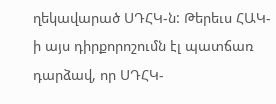ղեկավարած ՍԴՀԿ-ն: Թերեւս ՀԱԿ-ի այս դիրքորոշումն էլ պատճառ դարձավ, որ ՍԴՀԿ-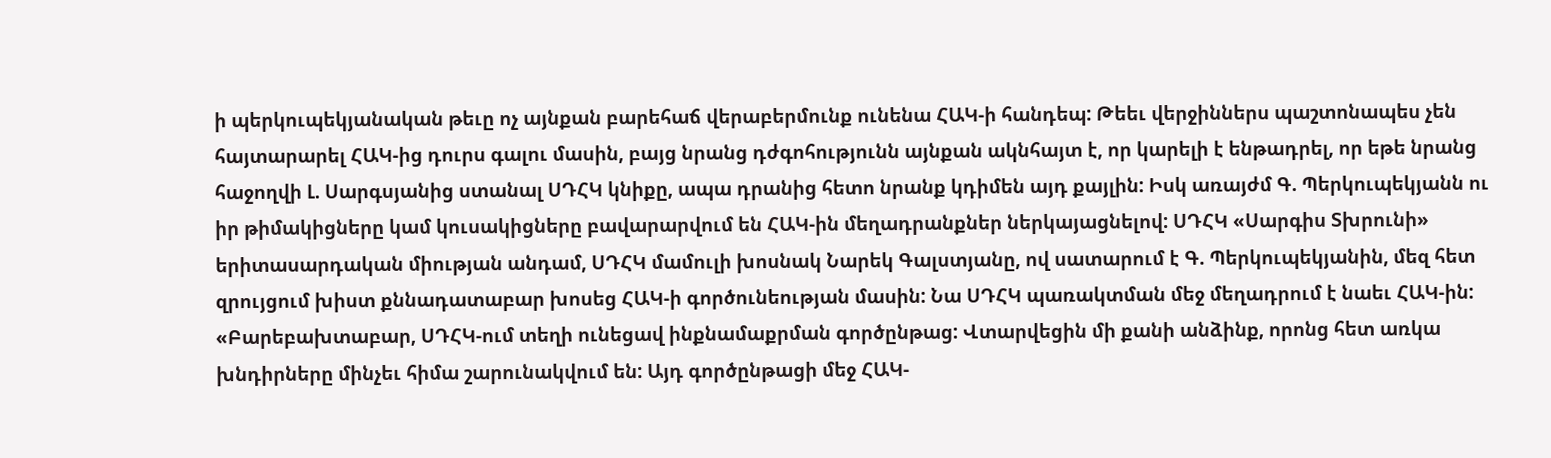ի պերկուպեկյանական թեւը ոչ այնքան բարեհաճ վերաբերմունք ունենա ՀԱԿ-ի հանդեպ: Թեեւ վերջիններս պաշտոնապես չեն հայտարարել ՀԱԿ-ից դուրս գալու մասին, բայց նրանց դժգոհությունն այնքան ակնհայտ է, որ կարելի է ենթադրել, որ եթե նրանց հաջողվի Լ. Սարգսյանից ստանալ ՍԴՀԿ կնիքը, ապա դրանից հետո նրանք կդիմեն այդ քայլին: Իսկ առայժմ Գ. Պերկուպեկյանն ու իր թիմակիցները կամ կուսակիցները բավարարվում են ՀԱԿ-ին մեղադրանքներ ներկայացնելով: ՍԴՀԿ «Սարգիս Տխրունի» երիտասարդական միության անդամ, ՍԴՀԿ մամուլի խոսնակ Նարեկ Գալստյանը, ով սատարում է Գ. Պերկուպեկյանին, մեզ հետ զրույցում խիստ քննադատաբար խոսեց ՀԱԿ-ի գործունեության մասին: Նա ՍԴՀԿ պառակտման մեջ մեղադրում է նաեւ ՀԱԿ-ին: «Բարեբախտաբար, ՍԴՀԿ-ում տեղի ունեցավ ինքնամաքրման գործընթաց: Վտարվեցին մի քանի անձինք, որոնց հետ առկա խնդիրները մինչեւ հիմա շարունակվում են: Այդ գործընթացի մեջ ՀԱԿ-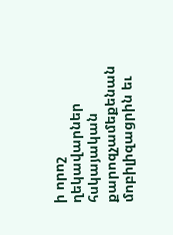ի որոշ ղեկավարներ հսկայական քարոզչամեքենան մոբիլիզացրին եւ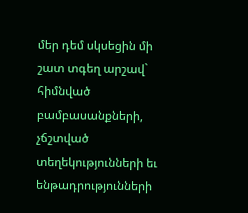մեր դեմ սկսեցին մի շատ տգեղ արշավ` հիմնված բամբասանքների, չճշտված տեղեկությունների եւ ենթադրությունների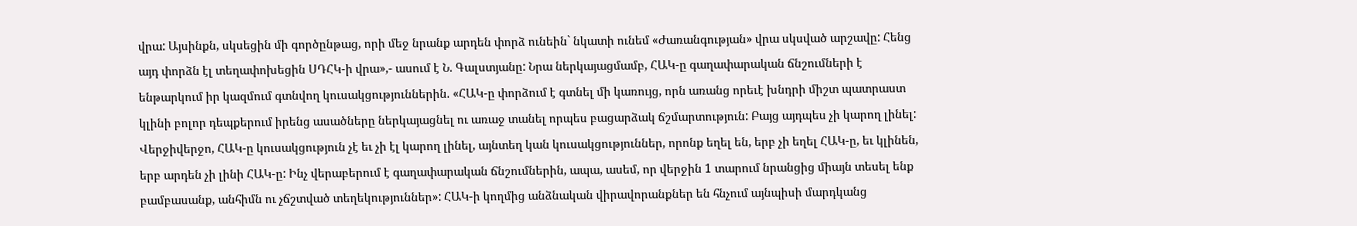վրա: Այսինքն, սկսեցին մի գործընթաց, որի մեջ նրանք արդեն փորձ ունեին` նկատի ունեմ «Ժառանգության» վրա սկսված արշավը: Հենց այդ փորձն էլ տեղափոխեցին ՍԴՀԿ-ի վրա»,- ասում է Ն. Գալստյանը: Նրա ներկայացմամբ, ՀԱԿ-ը գաղափարական ճնշումների է ենթարկում իր կազմում գտնվող կուսակցություններին. «ՀԱԿ-ը փորձում է գտնել մի կառույց, որն առանց որեւէ խնդրի միշտ պատրաստ կլինի բոլոր դեպքերում իրենց ասածները ներկայացնել ու առաջ տանել որպես բացարձակ ճշմարտություն: Բայց այդպես չի կարող լինել: Վերջիվերջո, ՀԱԿ-ը կուսակցություն չէ եւ չի էլ կարող լինել, այնտեղ կան կուսակցություններ, որոնք եղել են, երբ չի եղել ՀԱԿ-ը, եւ կլինեն, երբ արդեն չի լինի ՀԱԿ-ը: Ինչ վերաբերում է գաղափարական ճնշումներին, ապա, ասեմ, որ վերջին 1 տարում նրանցից միայն տեսել ենք բամբասանք, անհիմն ու չճշտված տեղեկություններ»: ՀԱԿ-ի կողմից անձնական վիրավորանքներ են հնչում այնպիսի մարդկանց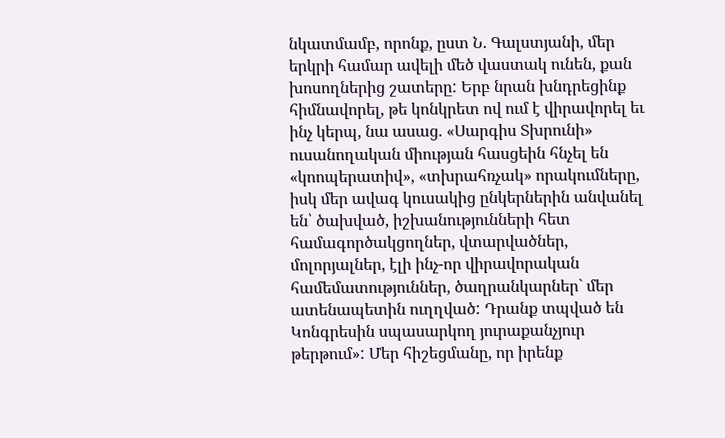նկատմամբ, որոնք, ըստ Ն. Գալստյանի, մեր երկրի համար ավելի մեծ վաստակ ունեն, քան խոսողներից շատերը: Երբ նրան խնդրեցինք հիմնավորել, թե կոնկրետ ով ում է վիրավորել եւ ինչ կերպ, նա ասաց. «Սարգիս Տխրունի» ուսանողական միության հասցեին հնչել են «կոոպերատիվ», «տխրահռչակ» որակումները, իսկ մեր ավագ կուսակից ընկերներին անվանել են՝ ծախված, իշխանությունների հետ համագործակցողներ, վտարվածներ, մոլորյալներ, էլի ինչ-որ վիրավորական համեմատություններ, ծաղրանկարներ` մեր ատենապետին ուղղված: Դրանք տպված են Կոնգրեսին սպասարկող յուրաքանչյուր թերթում»: Մեր հիշեցմանը, որ իրենք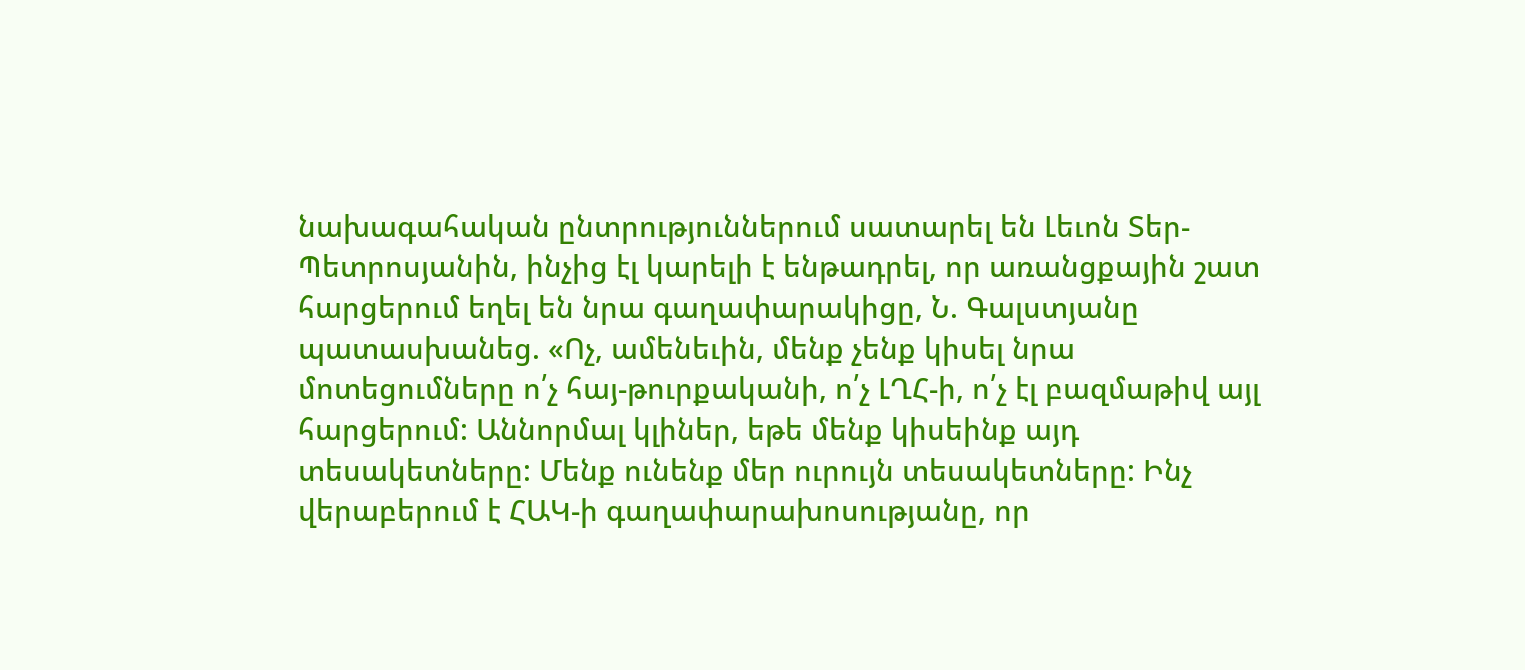նախագահական ընտրություններում սատարել են Լեւոն Տեր-Պետրոսյանին, ինչից էլ կարելի է ենթադրել, որ առանցքային շատ հարցերում եղել են նրա գաղափարակիցը, Ն. Գալստյանը պատասխանեց. «Ոչ, ամենեւին, մենք չենք կիսել նրա մոտեցումները ո՛չ հայ-թուրքականի, ո՛չ ԼՂՀ-ի, ո՛չ էլ բազմաթիվ այլ հարցերում: Աննորմալ կլիներ, եթե մենք կիսեինք այդ տեսակետները: Մենք ունենք մեր ուրույն տեսակետները: Ինչ վերաբերում է ՀԱԿ-ի գաղափարախոսությանը, որ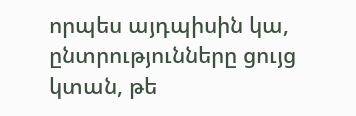որպես այդպիսին կա, ընտրությունները ցույց կտան, թե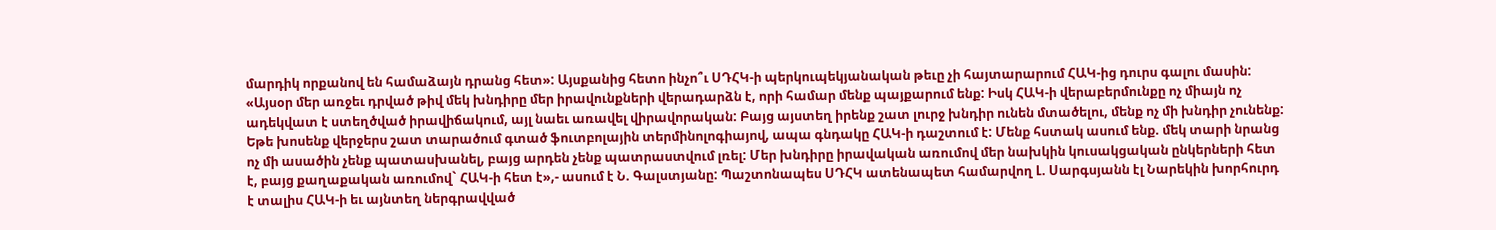մարդիկ որքանով են համաձայն դրանց հետ»: Այսքանից հետո ինչո՞ւ ՍԴՀԿ-ի պերկուպեկյանական թեւը չի հայտարարում ՀԱԿ-ից դուրս գալու մասին: «Այսօր մեր առջեւ դրված թիվ մեկ խնդիրը մեր իրավունքների վերադարձն է, որի համար մենք պայքարում ենք: Իսկ ՀԱԿ-ի վերաբերմունքը ոչ միայն ոչ ադեկվատ է ստեղծված իրավիճակում, այլ նաեւ առավել վիրավորական: Բայց այստեղ իրենք շատ լուրջ խնդիր ունեն մտածելու, մենք ոչ մի խնդիր չունենք: Եթե խոսենք վերջերս շատ տարածում գտած ֆուտբոլային տերմինոլոգիայով, ապա գնդակը ՀԱԿ-ի դաշտում է: Մենք հստակ ասում ենք. մեկ տարի նրանց ոչ մի ասածին չենք պատասխանել, բայց արդեն չենք պատրաստվում լռել: Մեր խնդիրը իրավական առումով մեր նախկին կուսակցական ընկերների հետ է, բայց քաղաքական առումով` ՀԱԿ-ի հետ է»,- ասում է Ն. Գալստյանը: Պաշտոնապես ՍԴՀԿ ատենապետ համարվող Լ. Սարգսյանն էլ Նարեկին խորհուրդ է տալիս ՀԱԿ-ի եւ այնտեղ ներգրավված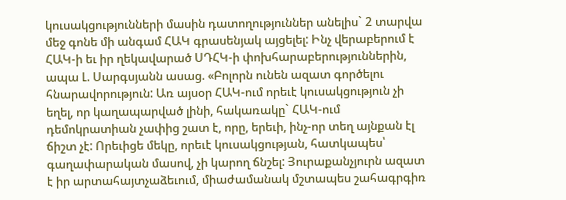կուսակցությունների մասին դատողություններ անելիս` 2 տարվա մեջ գոնե մի անգամ ՀԱԿ գրասենյակ այցելել: Ինչ վերաբերում է ՀԱԿ-ի եւ իր ղեկավարած ՍԴՀԿ-ի փոխհարաբերություններին, ապա Լ. Սարգսյանն ասաց. «Բոլորն ունեն ազատ գործելու հնարավորություն: Առ այսօր ՀԱԿ-ում որեւէ կուսակցություն չի եղել, որ կաղապարված լինի, հակառակը` ՀԱԿ-ում դեմոկրատիան չափից շատ է, որը, երեւի, ինչ-որ տեղ այնքան էլ ճիշտ չէ: Որեւիցե մեկը, որեւէ կուսակցության, հատկապես՝ գաղափարական մասով, չի կարող ճնշել: Յուրաքանչյուրն ազատ է իր արտահայտչաձեւում, միաժամանակ մշտապես շահագրգիռ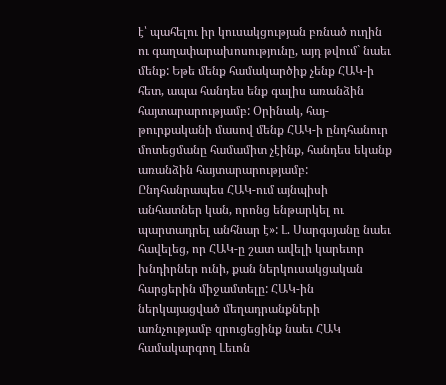է՝ պահելու իր կուսակցության բռնած ուղին ու գաղափարախոսությունը, այդ թվում` նաեւ մենք: Եթե մենք համակարծիք չենք ՀԱԿ-ի հետ, ապա հանդես ենք գալիս առանձին հայտարարությամբ: Օրինակ, հայ-թուրքականի մասով մենք ՀԱԿ-ի ընդհանուր մոտեցմանը համամիտ չէինք, հանդես եկանք առանձին հայտարարությամբ: Ընդհանրապես ՀԱԿ-ում այնպիսի անհատներ կան, որոնց ենթարկել ու պարտադրել անհնար է»: Լ. Սարգսյանը նաեւ հավելեց, որ ՀԱԿ-ը շատ ավելի կարեւոր խնդիրներ ունի, քան ներկուսակցական հարցերին միջամտելը: ՀԱԿ-ին ներկայացված մեղադրանքների առնչությամբ զրուցեցինք նաեւ ՀԱԿ համակարգող Լեւոն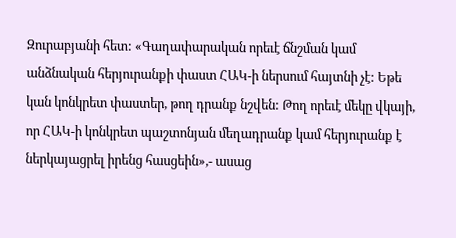Զուրաբյանի հետ: «Գաղափարական որեւէ ճնշման կամ անձնական հերյուրանքի փաստ ՀԱԿ-ի ներսում հայտնի չէ: Եթե կան կոնկրետ փաստեր, թող դրանք նշվեն: Թող որեւէ մեկը վկայի, որ ՀԱԿ-ի կոնկրետ պաշտոնյան մեղադրանք կամ հերյուրանք է ներկայացրել իրենց հասցեին»,- ասաց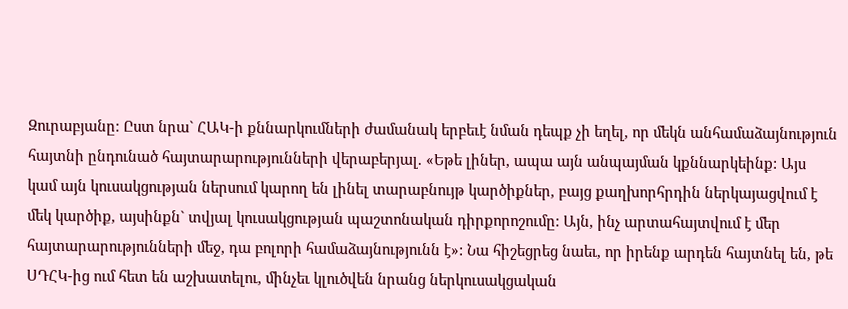Զուրաբյանը: Ըստ նրա` ՀԱԿ-ի քննարկումների ժամանակ երբեւէ նման դեպք չի եղել, որ մեկն անհամաձայնություն հայտնի ընդունած հայտարարությունների վերաբերյալ. «Եթե լիներ, ապա այն անպայման կքննարկեինք: Այս կամ այն կուսակցության ներսում կարող են լինել տարաբնույթ կարծիքներ, բայց քաղխորհրդին ներկայացվում է մեկ կարծիք, այսինքն` տվյալ կուսակցության պաշտոնական դիրքորոշումը: Այն, ինչ արտահայտվում է մեր հայտարարությունների մեջ, դա բոլորի համաձայնությունն է»: Նա հիշեցրեց նաեւ, որ իրենք արդեն հայտնել են, թե ՍԴՀԿ-ից ում հետ են աշխատելու, մինչեւ կլուծվեն նրանց ներկուսակցական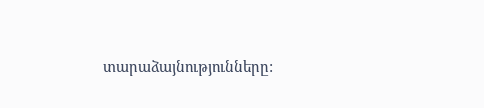տարաձայնությունները: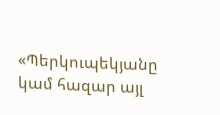«Պերկուպեկյանը կամ հազար այլ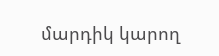մարդիկ կարող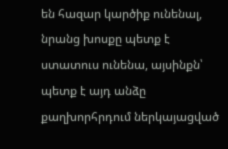են հազար կարծիք ունենալ, նրանց խոսքը պետք է ստատուս ունենա, այսինքն՝ պետք է այդ անձը քաղխորհրդում ներկայացված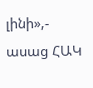լինի»,- ասաց ՀԱԿ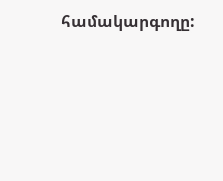համակարգողը: